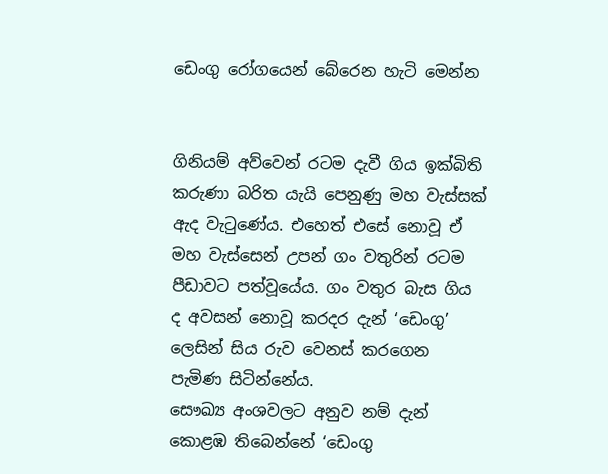ඩෙංගු රෝගයෙන් බේරෙන හැටි මෙන්න


ගිනියම් අව්වෙන් රටම දැවී ගිය ඉක්බිති කරුණා බරිත යැයි පෙනුණු මහ වැස්සක් ඇද වැටුණේය. එහෙත් එසේ නොවූ ඒ මහ වැස්සෙන් උපන් ගං වතුරින් රටම පීඩාවට පත්වූයේය. ගං වතුර බැස ගිය ද අවසන් නොවූ කරදර දැන් ‘ඩෙංගු’ ලෙසින් සිය රුව වෙනස් කරගෙන පැමිණ සිටින්නේය.
සෞඛ්‍ය අංශවලට අනුව නම් දැන් කොළඹ තිබෙන්නේ ‘ඩෙංගු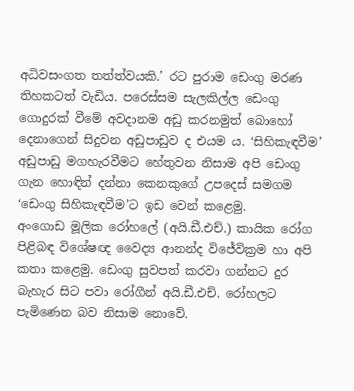අධිවසංගත තත්ත්වයකි.’ රට පුරාම ඩෙංගු මරණ තිහකටත් වැඩිය. පරෙස්සම සැලකිල්ල ඩෙංගු ගොදුරක් වීමේ අවදානම අඩු කරනමුත් බොහෝ දෙනාගෙන් සිදුවන අඩුපාඩුව ද එයම ය. ‘සිහිකැඳවීම’ අඩුපාඩු මගහැරවීමට හේතුවන නිසාම අපි ඩෙංගු ගැන හොඳින් දන්නා කෙනකුගේ උපදෙස් සමගම ‘ඩෙංගු සිහිකැඳවීම’ට ඉඩ වෙන් කළෙමු.
අංගොඩ මූලික රෝහ‍ලේ (අයි.ඩී.එච්.) කායික රෝග පිළිබඳ විශේෂඥ වෛද්‍ය ආනන්ද විජේවික්‍රම හා අපි කතා කළෙමු. ඩෙංගු සුවපත් කරවා ගන්නට දුර බැහැර සිට පවා රෝගීන් අයි.ඩී.එච්. රෝහලට පැමිණෙන බව නිසාම නොවේ.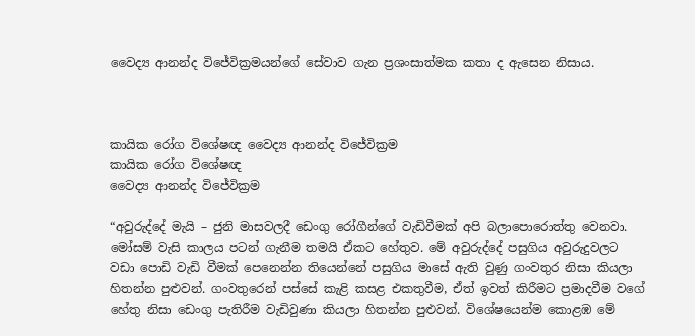වෛද්‍ය ආනන්ද විජේවික්‍රමයන්ගේ සේවාව ගැන ප්‍රශංසාත්මක කතා ද ඇසෙන නිසාය.



කායික රෝග විශේෂඥ වෛද්‍ය ආනන්ද විජේවික්‍රම
කායික රෝග විශේෂඥ
වෛද්‍ය ආනන්ද විජේවික්‍රම

“අවුරුද්දේ මැයි – ජුනි මාසවලදී ඩෙංගු රෝගීන්ගේ වැඩිවීමක් අපි බලා‍පොරොත්තු වෙනවා. මෝසම් වැසි කාලය පටන් ගැනීම තමයි ඒකට හේතුව. මේ අවුරුද්දේ පසුගිය අවුරුදුවලට වඩා ‍පොඩි වැඩි වීමක් පෙනෙන්න තියෙන්නේ පසුගිය මාසේ ඇති වුණු ගංවතුර නිසා කියලා හිතන්න පුළුවන්. ගංවතුරෙන් පස්සේ කැළි කසළ එකතුවීම, ඒත් ඉවත් කිරීමට ප්‍රමාදවීම වගේ හේතු නිසා ඩෙංගු පැතිරීම වැඩිවුණා කියලා හිතන්න පුළුවන්. විශේෂයෙන්ම කොළඹ මේ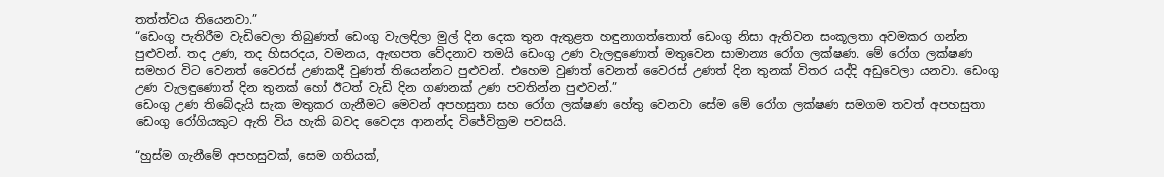තත්ත්වය තියෙනවා.”
“ඩෙංගු පැතිරීම වැඩිවෙලා තිබුණත් ඩෙංගු වැලඳිලා මුල් දින දෙක තුන ඇතුළත හඳුනාගත්තොත් ඩෙංගු නිසා ඇතිවන සංකූලතා අවමකර ගන්න පුළුවන්. තද උණ, තද හිසරදය, වමනය, ඇඟපත වේදනාව තමයි ඩෙංගු උණ වැලඳුණොත් මතුවෙන සාමාන්‍ය රෝග ලක්ෂණ. මේ රෝග ලක්ෂණ සමහර විට වෙනත් වෛරස් උණකදී වුණත් තියෙන්නට පුළුවන්. එහෙම වුණත් වෙනත් වෛරස් උණත් දින තුනක් විතර යද්දි අඩුවෙලා යනවා. ඩෙංගු උණ වැලඳුණොත් දින තුනක් හෝ ඊටත් වැඩි දින ගණනක් උණ පවතින්න පුළුවන්.”
ඩෙංගු උණ තිබේදැයි සැක මතුකර ගැනීමට මෙවන් අපහසුතා සහ රෝග ලක්ෂණ හේතු වෙනවා සේම මේ රෝග ලක්ෂණ සමගම තවත් අපහසුතා ඩෙංගු රෝගියකුට ඇති විය හැකි බවද වෛද්‍ය ආනන්ද විජේවික්‍රම පවසයි.

“හුස්ම ගැනීමේ අපහසුවක්, සෙම ගතියක්,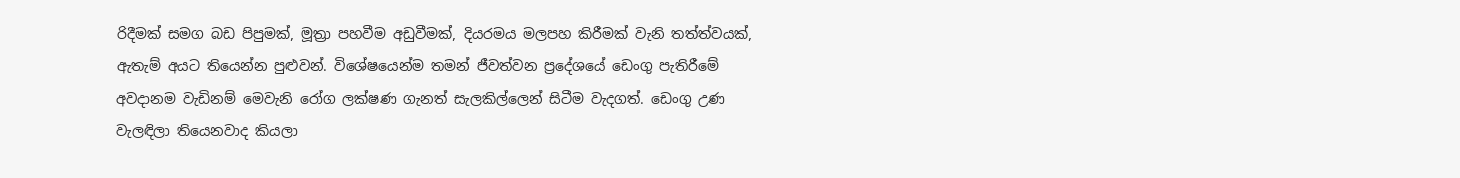රිදීමක් සමග බඩ පිපුමක්, මූත්‍රා පහවීම අඩුවීමක්, දියරමය මලපහ කිරීමක් වැනි තත්ත්වයක්, ඇතැම් අයට තියෙන්න පුළුවන්. විශේෂයෙන්ම තමන් ජීවත්වන ප්‍රදේශයේ ඩෙංගු පැතිරීමේ අවදානම වැඩිනම් මෙවැනි රෝග ලක්ෂණ ගැනත් සැලකිල්ලෙන් සිටීම වැදගත්. ඩෙංගු උණ වැලඳිලා තියෙනවාද කියලා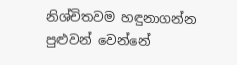නිශ්චිතවම හඳුනාගන්න පුළුවන් වෙන්නේ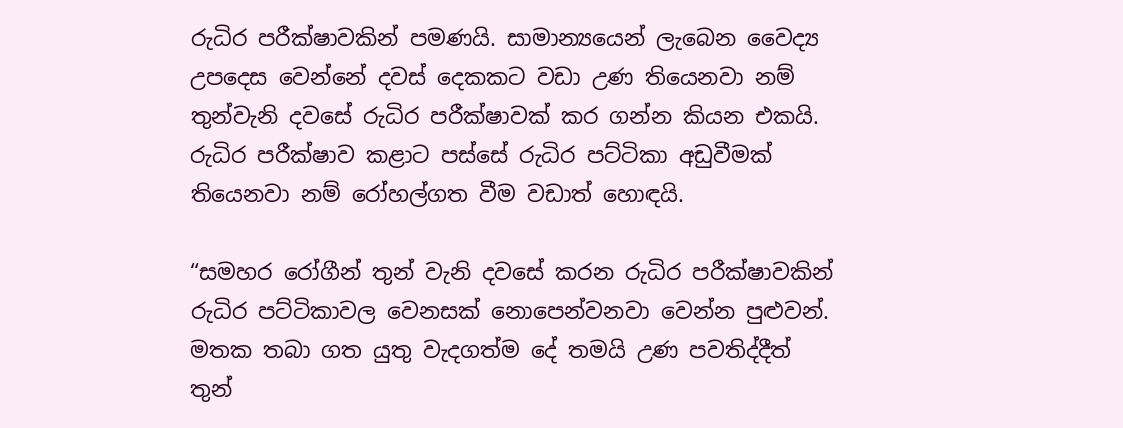රුධිර පරීක්ෂාවකින් පමණයි. සාමාන්‍යයෙන් ලැබෙන වෛද්‍ය උපදෙස වෙන්නේ දවස් දෙකකට වඩා උණ තියෙනවා නම් තුන්වැනි දවසේ රුධිර පරීක්ෂාවක් කර ගන්න කියන එකයි. රුධිර පරීක්ෂාව කළාට පස්සේ රුධිර පට්ටිකා අඩුවීමක් තියෙනවා නම් රෝහල්ගත වීම වඩාත් හොඳයි.

“සමහර රෝගීන් තුන් වැනි දවසේ කරන රුධිර පරීක්ෂාවකින් රුධිර පට්ටිකාවල වෙනසක් නොපෙන්වනවා වෙන්න පුළුවන්. මතක තබා ගත යුතු වැදගත්ම දේ තමයි උණ පවතිද්දීත් තුන්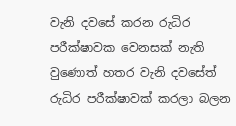වැනි දවසේ කරන රුධිර පරීක්ෂාවක වෙනසක් නැති වුණොත් හතර වැනි දවසේත් රුධිර පරීක්ෂාවක් කරලා බලන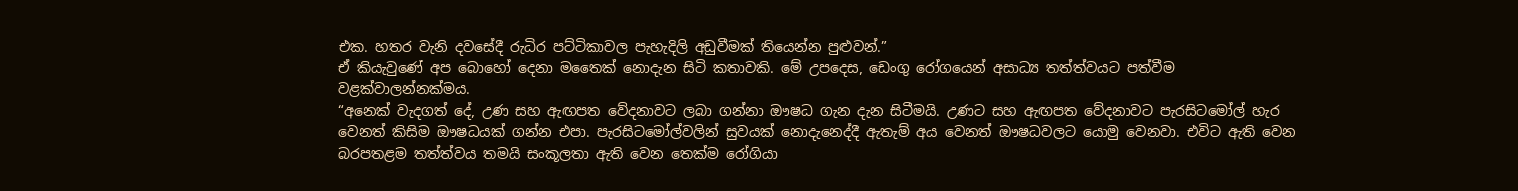එක. හතර වැනි දවසේදී රුධිර පට්ටිකාවල පැහැදිලි අඩුවීමක් තියෙන්න පුළුවන්.”
ඒ කියැවුණේ අප බොහෝ දෙනා මතෛක් නොදැන සිටි කතාවකි. මේ උපදෙස, ඩෙංගු රෝගයෙන් අසාධ්‍ය තත්ත්වයට පත්වීම වළක්වාලන්නක්මය.
“අනෙක් වැදගත් දේ, උණ සහ ඇඟපත වේදනාවට ලබා ගන්නා ඖෂධ ගැන දැන සිටීමයි. උණට සහ ඇඟපත වේදනාවට පැරසිටමෝල් හැර වෙනත් කිසිම ඖෂධයක් ගන්න එපා. පැරසිටමෝල්වලින් සුවයක් නොදැනෙද්දී ඇතැම් අය වෙනත් ඖෂධවලට යොමු වෙනවා. එවිට ඇති වෙන බරපතළම තත්ත්වය තමයි සංකූලතා ඇති වෙන තෙක්ම රෝගියා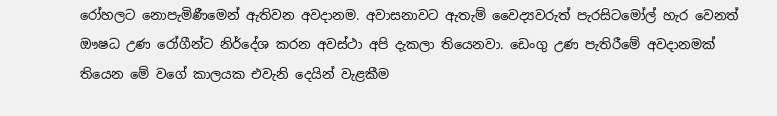රෝහලට නොපැමිණීමෙන් ඇතිවන අවදානම. අවාසනාවට ඇතැම් වෛද්‍යවරුත් පැරසිටමෝල් හැර වෙනත් ඖෂධ උණ රෝගීන්ට නිර්දේශ කරන අවස්ථා අපි දැකලා තියෙනවා. ඩෙංගු උණ පැතිරීමේ අවදානමක් තියෙන මේ වගේ කාලයක එවැනි දෙයින් වැළකීම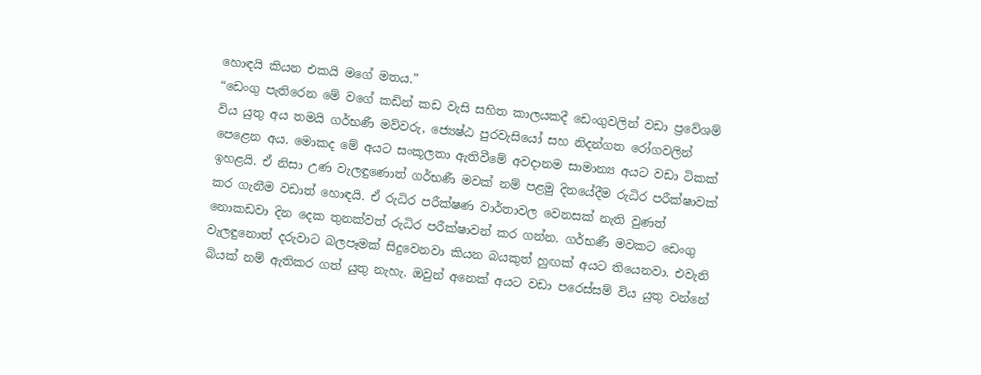හොඳයි කියන එකයි මගේ මතය.”
“ඩෙංගු පැතිරෙන මේ වගේ කඩින් කඩ වැසි සහිත කාලයකදී ඩෙංගුවලින් වඩා ප්‍රවේශම් විය යුතු අය තමයි ගර්භණී මව්වරු, ජ්‍යෙෂ්ඨ පුරවැසියෝ සහ නිදන්ගත රෝගවලින් පෙළෙන අය. මොකද මේ අයට සංකූලතා ඇතිවීමේ අවදානම සාමාන්‍ය අයට වඩා ටිකක් ඉහළයි. ඒ නිසා උණ වැලඳුණොත් ගර්භණී මවක් නම් පළමු දිනයේදීම රුධිර පරීක්ෂාවක් කර ගැනීම වඩාත් හොඳයි. ඒ රුධිර පරීක්ෂණ වාර්තාවල වෙනසක් නැති වුණත් නොකඩවා දින දෙක තුනක්වත් රුධිර පරීක්ෂාවන් කර ගන්න. ගර්භණී මවකට ඩෙංගු වැලඳුනොත් දරුවාට බලපෑමක් සිදුවෙනවා කියන බයකුත් හුඟක් අයට තියෙනවා. එවැනි බියක් නම් ඇතිකර ගත් යුතු නැහැ. ඔවුන් අනෙක් අයට වඩා පරෙස්සම් විය යුතු වන්නේ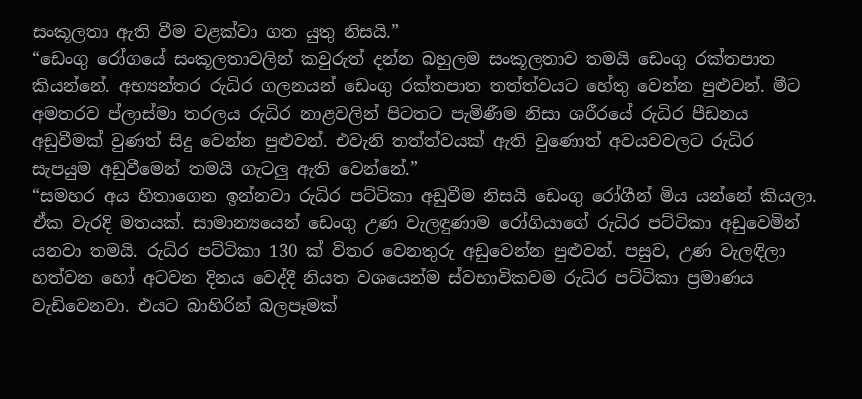සංකූලතා ඇති වීම වළක්වා ගත යුතු නිසයි.”
“ඩෙංගු රෝගයේ සංකූලතාවලින් කවුරුත් දන්න බහුලම සංකූලතාව තමයි ඩෙංගු රක්තපාත කියන්නේ. අභ්‍යන්තර රුධිර ගලනයන් ඩෙංගු රක්තපාත තත්ත්වයට හේතු වෙන්න පුළුවන්. මීට අමතරව ප්ලාස්මා තරලය රුධිර නාළවලින් පිටතට පැමිණීම නිසා ශරීරයේ රුධිර පීඩනය අඩුවීමක් වුණත් සිදු වෙන්න පුළුවන්. එවැනි තත්ත්වයක් ඇති වුණොත් අවයවවලට රුධිර සැපයුම අඩුවීමෙන් තමයි ගැටලු ඇති වෙන්නේ.”
“සමහර අය හිතාගෙන ඉන්නවා රුධිර පට්ටිකා අඩුවීම නිසයි ඩෙංගු රෝගීන් මිය යන්නේ කියලා. ඒක වැරදි මතයක්. සාමාන්‍යයෙන් ඩෙංගු උණ වැලඳුණාම රෝගියාගේ රුධිර පට්ටිකා අඩුවෙමින් යනවා තමයි. රුධිර පට්ටිකා 130 ක් විතර වෙනතුරු අඩුවෙන්න පුළුවන්. පසුව, උණ වැලඳිලා හත්වන හෝ අටවන දිනය වෙද්දී නියත වශයෙන්ම ස්වභාවිකවම රුධිර පට්ටිකා ප්‍රමාණය වැඩිවෙනවා. එයට බාහිරින් බලපෑමක්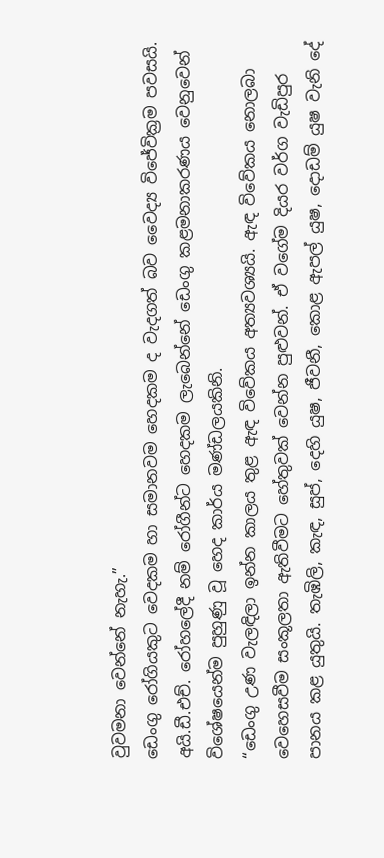වුවමනා වෙන්නේ නැහැ.”
ඩෙංගු රෝගියකුට වෙදකම හා සමානවම හෙදකම ද වැදගත් බව වෛද්‍ය විජේවික්‍රම පවසයි. අයි.ඩී.එච්. රෝහ‍ලේදී නම් රෝගීන්ට හෙදකම ලැබෙන්නේ ඩෙංගු කළමනාකරණය වෙනුවෙන් විශේෂයෙන්ම පුහුණු වූ හෙද කාර්ය මණ්ඩලයකිනි.
“ඩෙංගු උණ වැලඳිලා ඉන්න කාලය තුළ ඇඳ විවේකය අත්‍යවශ්‍යයි. ඇඳ විවේකය නොලබා වෙහෙසවීම සංකූලතා ඇතිවීමට හේතුවක් වෙන්න පුළුවන්. ඒ වගේම දියර වර්ග වැඩිපුර පානය කළ යුතුයි. තැඹිලි, කැඳ, සුප්, දෙහි යුෂ, ජීවනී, කොළ ඇපල් යුෂ, දොඩම් යුෂ වැනි දේ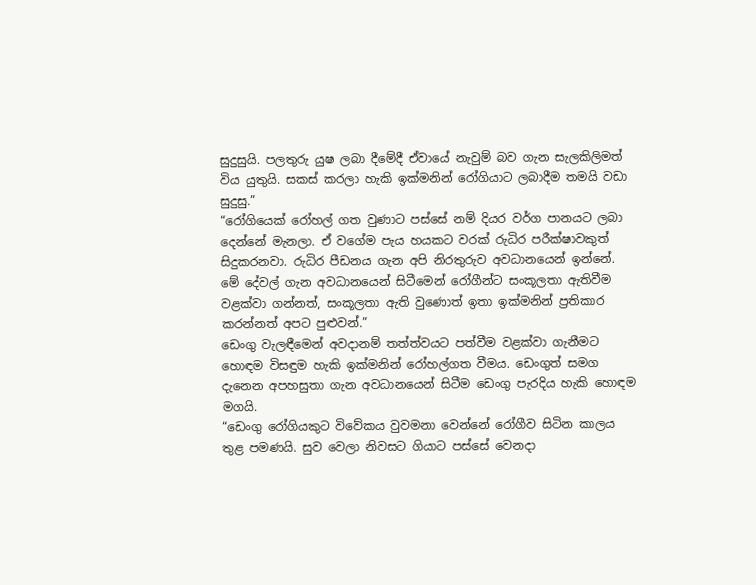සුදුසුයි. පලතුරු යුෂ ලබා දීමේදී ඒවායේ නැවුම් බව ගැන සැලකිලිමත් විය යුතුයි. සකස් කරලා හැකි ඉක්මනින් රෝගියාට ලබාදීම තමයි වඩා සුදුසු.”
“රෝගියෙක් රෝහල් ගත වුණාට පස්සේ නම් දියර වර්ග පානයට ලබා දෙන්නේ මැනලා. ඒ වගේම පැය හයකට වරක් රුධිර පරීක්ෂාවකුත්  සිදුකරනවා. රුධිර පීඩනය ගැන අපි නිරතුරුව අවධානයෙන් ඉන්නේ. මේ දේවල් ගැන අවධානයෙන් සිටීමෙන් රෝගීන්ට සංකූලතා ඇතිවීම වළක්වා ගන්නත්, සංකූලතා ඇති වුණොත් ඉතා ඉක්මනින් ප්‍රතිකාර කරන්නත් අපට පුළුවන්.”
ඩෙංගු වැලඳීමෙන් අවදානම් තත්ත්වයට පත්වීම වළක්වා ගැනීමට හොඳම විසඳුම හැකි ඉක්මනින් රෝහල්ගත වීමය. ඩෙංගුත් සමග දැනෙන අපහසුතා ගැන අවධානයෙන් සිටීම ඩෙංගු පැරදිය හැකි හොඳම මගයි.
“ඩෙංගු රෝගියකුට විවේකය වුවමනා වෙන්නේ රෝගීව සිටින කාලය තුළ පමණයි. සුව වෙලා නිවසට ගියාට පස්සේ වෙනදා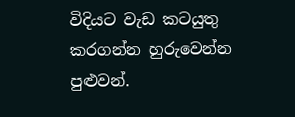විදියට වැඩ කටයුතු කරගන්න හුරුවෙන්න පුළුවන්.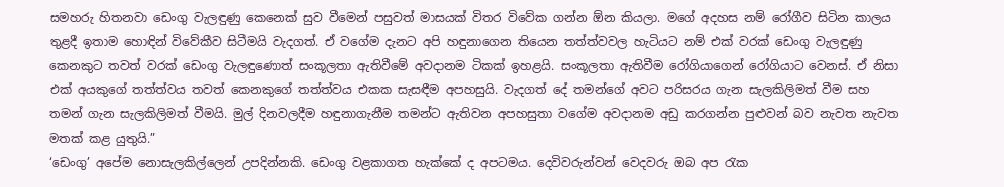සමහරු හිතනවා ඩෙංගු වැලඳුණු කෙනෙක් සුව වීමෙන් පසුවත් මාසයක් විතර විවේක ගන්න ඕන කියලා. මගේ අදහස නම් රෝගීව සිටින කාලය තුළදී ඉතාම හොඳින් විවේකීව සිටීමයි වැදගත්. ඒ වගේම දැනට අපි හඳුනාගෙන තියෙන තත්ත්වවල හැටියට නම් එක් වරක් ඩෙංගු වැලඳුණු කෙනකුට තවත් වරක් ඩෙංගු වැලඳුණොත් සංකූලතා ඇතිවීමේ අවදානම ටිකක් ඉහළයි. සංකූලතා ඇතිවීම රෝගියාගෙන් රෝගියාට වෙනස්. ඒ නිසා එක් අයකුගේ තත්ත්වය තවත් කෙනකුගේ තත්ත්වය එකක සැසඳීම අපහසුයි. වැදගත් දේ තමන්ගේ අවට පරිසරය ගැන සැලකිලිමත් වීම සහ තමන් ගැන සැලකිලිමත් වීමයි. මුල් දිනවලදීම හඳුනාගැනීම තමන්ට ඇතිවන අපහසුතා වගේම අවදානම අඩු කරගන්න පුළුවන් බව නැවත නැවත මතක් කළ යුතුයි.”
‘ඩෙංගු’ අපේම නොසැලකිල්ලෙන් උපදින්නකි. ඩෙංගු වළකාගත හැක්කේ ද අපටමය. දෙවිවරුන්වන් වෙදවරු ඔබ අප රැක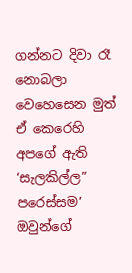ගන්නට දිවා රෑ නොබලා වෙහෙසෙන මුත් ඒ කෙරෙහි අපගේ ඇති ‘සැලකිල්ල” පරෙස්සම’ ඔවුන්ගේ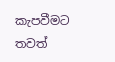කැපවීමට තවත්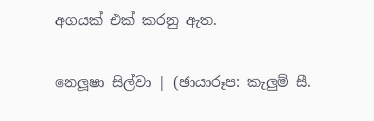අගයක් එක් කරනු ඇත.

නෙලූෂා සිල්වා | (ඡායාරූප: කැලුම් සී.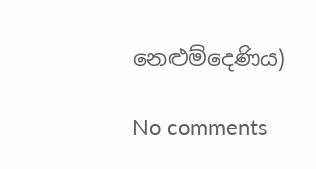නෙළුම්දෙණිය)

No comments